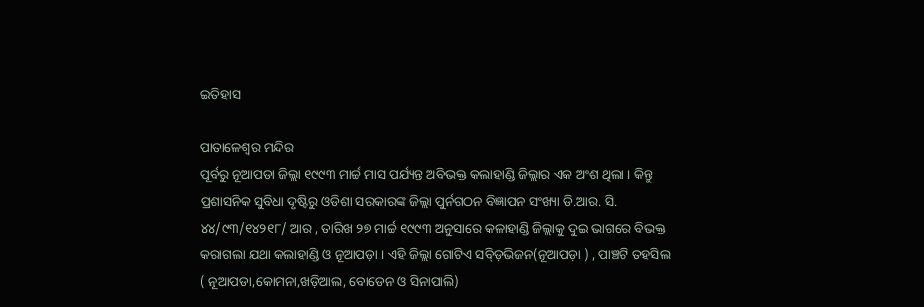ଇତିହାସ

ପାତାଳେଶ୍ୱର ମନ୍ଦିର
ପୂର୍ବରୁ ନୂଆପଡା ଜିଲ୍ଲା ୧୯୯୩ ମାର୍ଚ୍ଚ ମାସ ପର୍ଯ୍ୟନ୍ତ ଅବିଭକ୍ତ କଲାହାଣ୍ଡି ଜିଲ୍ଲାର ଏକ ଅଂଶ ଥିଲା । କିନ୍ତୁ ପ୍ରଶାସନିକ ସୁବିଧା ଦୃଷ୍ଟିରୁ ଓଡିଶା ସରକାରଙ୍କ ଜିଲ୍ଲା ପୁର୍ନଗଠନ ବିଜ୍ଞାପନ ସଂଖ୍ୟା ଡି.ଆର. ସି. ୪୪/୯୩/୧୪୨୧୮/ ଆର , ତାରିଖ ୨୭ ମାର୍ଚ୍ଚ ୧୯୯୩ ଅନୁସାରେ କଳାହାଣ୍ଡି ଜିଲ୍ଲାକୁ ଦୁଇ ଭାଗରେ ବିଭକ୍ତ କରାଗଲା ଯଥା କଲାହାଣ୍ଡି ଓ ନୂଆପଡ଼ା । ଏହି ଜିଲ୍ଲା ଗୋଟିଏ ସବ୍ଡ଼ିଭିଜନ(ନୂଆପଡ଼ା ) , ପାଞ୍ଚଟି ତହସିଲ ( ନୂଆପଡା,କୋମନା,ଖଡ଼ିଆଲ, ବୋଡେନ ଓ ସିନାପାଲି)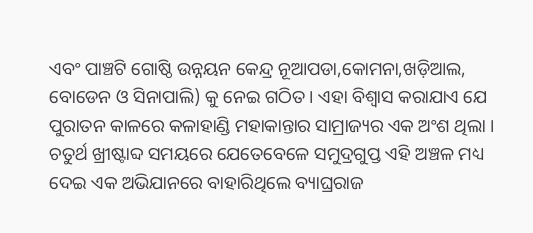ଏବଂ ପାଞ୍ଚଟି ଗୋଷ୍ଠି ଉନ୍ନୟନ କେନ୍ଦ୍ର ନୂଆପଡା,କୋମନା,ଖଡ଼ିଆଲ, ବୋଡେନ ଓ ସିନାପାଲି) କୁ ନେଇ ଗଠିତ । ଏହା ବିଶ୍ୱାସ କରାଯାଏ ଯେ ପୁରାତନ କାଳରେ କଳାହାଣ୍ଡି ମହାକାନ୍ତାର ସାମ୍ରାଜ୍ୟର ଏକ ଅଂଶ ଥିଲା । ଚତୁର୍ଥ ଖ୍ରୀଷ୍ଟାବ୍ଦ ସମୟରେ ଯେତେବେଳେ ସମୁଦ୍ରଗୁପ୍ତ ଏହି ଅଞ୍ଚଳ ମଧ୍ୟ ଦେଇ ଏକ ଅଭିଯାନରେ ବାହାରିଥିଲେ ବ୍ୟାଘ୍ରରାଜ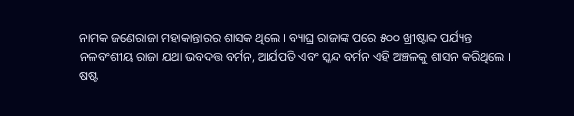ନାମକ ଜଣେରାଜା ମହାକାନ୍ତାରର ଶାସକ ଥିଲେ । ବ୍ୟାଘ୍ର ରାଜାଙ୍କ ପରେ ୫୦୦ ଖ୍ରୀଷ୍ଟାବ୍ଦ ପର୍ଯ୍ୟନ୍ତ ନଳବଂଶୀୟ ରାଜା ଯଥା ଭବଦତ୍ତ ବର୍ମନ, ଆର୍ଯପତି ଏବଂ ସ୍କନ୍ଦ ବର୍ମନ ଏହି ଅଞ୍ଚଳକୁ ଶାସନ କରିଥିଲେ ।
ଷଷ୍ଟ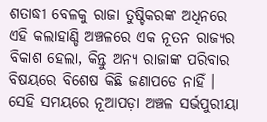ଶତାଦ୍ଧୀ ବେଳକୁ ରାଜା ତୁଷ୍ଚିକରଙ୍କ ଅଧିନରେ ଏହି କଲାହାଣ୍ଡି ଅଞ୍ଚଳରେ ଏକ ନୂତନ ରାଜ୍ୟର ବିକାଶ ହେଲା, କିନ୍ତୁ ଅନ୍ୟ ରାଜାଙ୍କ ପରିବାର ବିଷୟରେ ବିଶେଷ କିଛି ଜଣାପଡେ ନାହିଁ । ସେହି ସମୟରେ ନୂଆପଡ଼ା ଅଞ୍ଚଳ ସର୍ଭପୁରୀୟା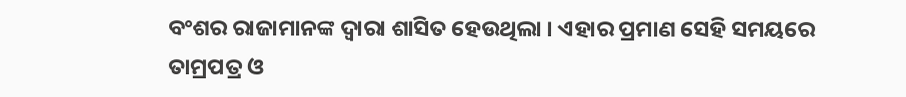ବଂଶର ରାଜାମାନଙ୍କ ଦ୍ୱାରା ଶାସିତ ହେଉଥିଲା । ଏହାର ପ୍ରମାଣ ସେହି ସମୟରେ ତାମ୍ରପତ୍ର ଓ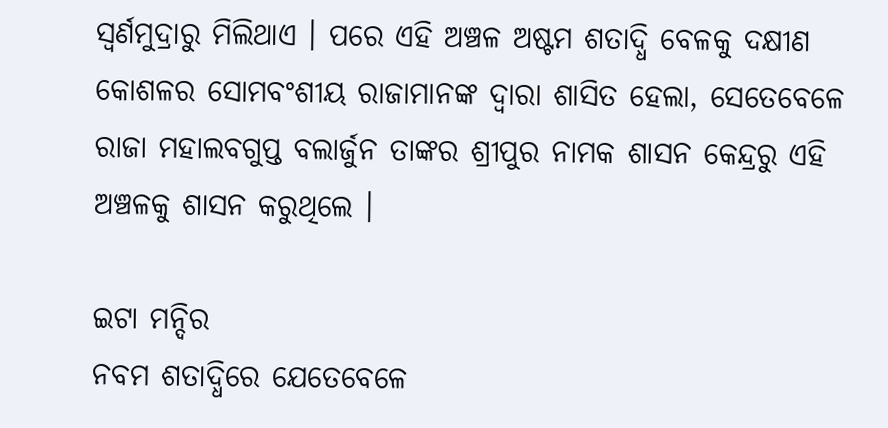ସ୍ୱର୍ଣମୁଦ୍ରାରୁ ମିଲିଥାଏ । ପରେ ଏହି ଅଞ୍ଚଳ ଅଷ୍ଟମ ଶତାଦ୍ଧି ବେଳକୁ ଦକ୍ଷୀଣ କୋଶଳର ସୋମବଂଶୀୟ ରାଜାମାନଙ୍କ ଦ୍ୱାରା ଶାସିତ ହେଲା, ସେତେବେଳେ ରାଜା ମହାଲବଗୁପ୍ତ ବଲାର୍ଜୁନ ତାଙ୍କର ଶ୍ରୀପୁର ନାମକ ଶାସନ କେନ୍ଦ୍ରରୁ ଏହି ଅଞ୍ଚଳକୁ ଶାସନ କରୁଥିଲେ ।

ଇଟା ମନ୍ଦିର
ନବମ ଶତାଦ୍ଧିରେ ଯେତେବେଳେ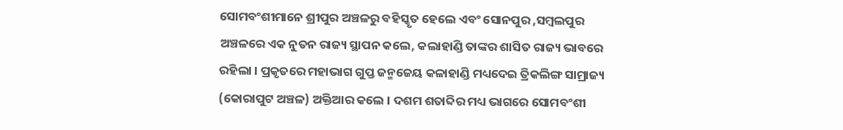ସୋମବଂଶୀମାନେ ଶ୍ରୀପୁର ଅଞ୍ଚଳରୁ ବହିସ୍କୃତ ହେଲେ ଏବଂ ସୋନପୁର ,ସମ୍ବଲପୁର ଅଞ୍ଚଳରେ ଏକ ନୁତନ ରାଜ୍ୟ ସ୍ଥାପନ କଲେ, କଲାହାଣ୍ଡି ତାଙ୍କର ଶାସିତ ରାଜ୍ୟ ଭାବରେ ରହିଲା । ପ୍ରକୃତରେ ମହାଭାଗ ଗୁପ୍ତ ଜନ୍ମଜେୟ କଳାହାଣ୍ଡି ମଧ୍ୟଦେଇ ତ୍ରିକଲିଙ୍ଗ ସାମ୍ରାଜ୍ୟ (କୋରାପୁଟ ଅଞ୍ଚଳ) ଅକ୍ତିଆର କଲେ । ଦଶମ ଶତାବ୍ଦିର ମଧ୍ୟ ଭାଗରେ ସୋମବଂଶୀ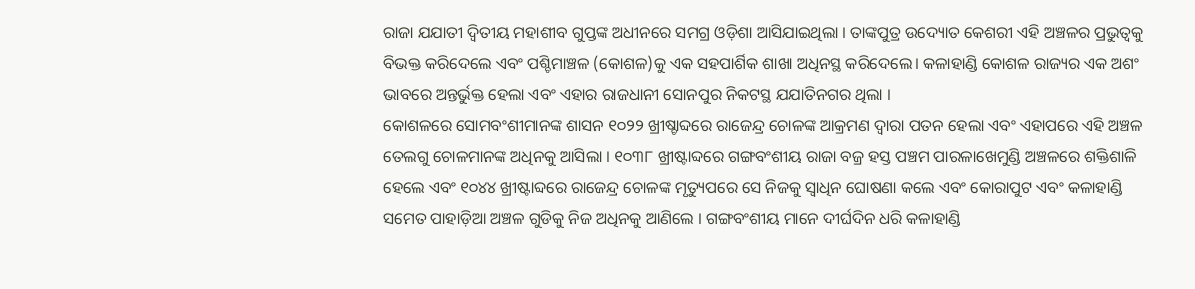ରାଜା ଯଯାତୀ ଦ୍ୱିତୀୟ ମହାଶୀବ ଗୁପ୍ତଙ୍କ ଅଧୀନରେ ସମଗ୍ର ଓଡ଼ିଶା ଆସିଯାଇଥିଲା । ତାଙ୍କପୁତ୍ର ଉଦ୍ୟୋତ କେଶରୀ ଏହି ଅଞ୍ଚଳର ପ୍ରଭୁତ୍ୱକୁ ବିଭକ୍ତ କରିଦେଲେ ଏବଂ ପଶ୍ଚିମାଞ୍ଚଳ (କୋଶଳ)କୁ ଏକ ସହପାର୍ଶିକ ଶାଖା ଅଧିନସ୍ଥ କରିଦେଲେ। କଳାହାଣ୍ଡି କୋଶଳ ରାଜ୍ୟର ଏକ ଅଶଂ ଭାବରେ ଅନ୍ତର୍ଭୁକ୍ତ ହେଲା ଏବଂ ଏହାର ରାଜଧାନୀ ସୋନପୁର ନିକଟସ୍ଥ ଯଯାତିନଗର ଥିଲା ।
କୋଶଳରେ ସୋମବଂଶୀମାନଙ୍କ ଶାସନ ୧୦୨୨ ଖ୍ରୀଷ୍ଚାବ୍ଦରେ ରାଜେନ୍ଦ୍ର ଚୋଳଙ୍କ ଆକ୍ରମଣ ଦ୍ୱାରା ପତନ ହେଲା ଏବଂ ଏହାପରେ ଏହି ଅଞ୍ଚଳ ତେଲଗୁ ଚୋଳମାନଙ୍କ ଅଧିନକୁ ଆସିଲା । ୧୦୩୮ ଖ୍ରୀଷ୍ଟାବ୍ଦରେ ଗଙ୍ଗବଂଶୀୟ ରାଜା ବଜ୍ର ହସ୍ତ ପଞ୍ଚମ ପାରଳାଖେମୁଣ୍ଡି ଅଞ୍ଚଳରେ ଶକ୍ତିଶାଳି ହେଲେ ଏବଂ ୧୦୪୪ ଖ୍ରୀଷ୍ଟାବ୍ଦରେ ରାଜେନ୍ଦ୍ର ଚୋଳଙ୍କ ମୃତ୍ୟୁପରେ ସେ ନିଜକୁ ସ୍ୱାଧିନ ଘୋଷଣା କଲେ ଏବଂ କୋରାପୁଟ ଏବଂ କଳାହାଣ୍ଡି ସମେତ ପାହାଡ଼ିଆ ଅଞ୍ଚଳ ଗୁଡିକୁ ନିଜ ଅଧିନକୁ ଆଣିଲେ । ଗଙ୍ଗବଂଶୀୟ ମାନେ ଦୀର୍ଘଦିନ ଧରି କଳାହାଣ୍ଡି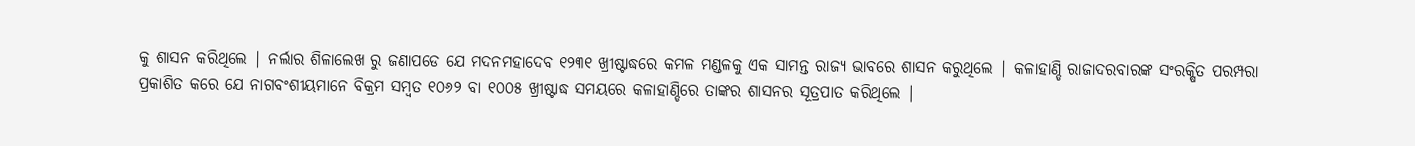କୁ ଶାସନ କରିଥିଲେ | ନର୍ଲାର ଶିଳାଲେଖ ରୁ ଜଣାପଡେ ଯେ ମଦନମହାଦେବ ୧୨୩୧ ଖ୍ରୀଷ୍ଟାଦ୍ଧରେ କମଳ ମଣ୍ଡଳକୁ ଏକ ସାମନ୍ତ ରାଜ୍ୟ ଭାବରେ ଶାସନ କରୁଥିଲେ | କଳାହାଣ୍ଡି ରାଜାଦରବାରଙ୍କ ସଂରକ୍ଷିତ ପରମ୍ପରା ପ୍ରକାଶିତ କରେ ଯେ ନାଗବଂଶୀୟମାନେ ବିକ୍ରମ ସମ୍ବତ ୧୦୬୨ ବା ୧୦୦୫ ଖ୍ରୀଷ୍ଟାଦ୍ଧ ସମୟରେ କଳାହାଣ୍ଡିରେ ତାଙ୍କର ଶାସନର ସୂତ୍ରପାତ କରିଥିଲେ |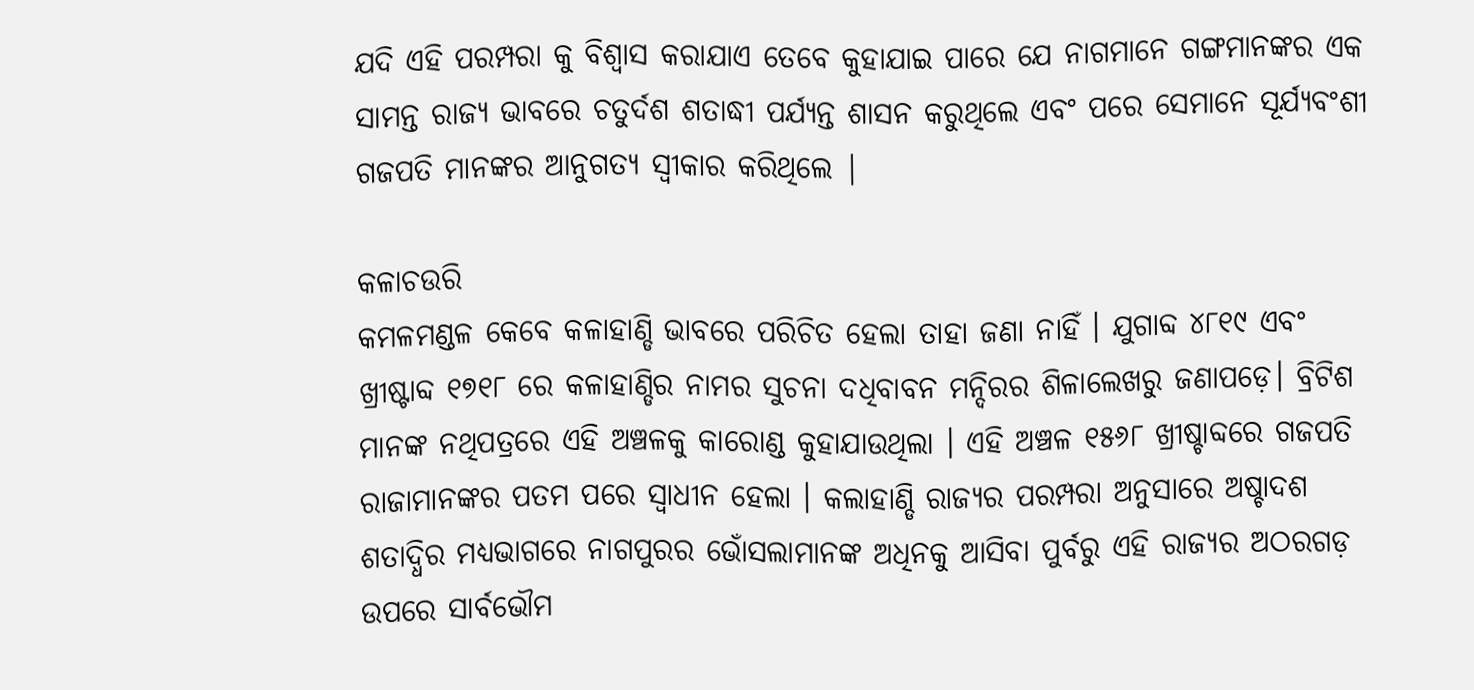ଯଦି ଏହି ପରମ୍ପରା କୁ ବିଶ୍ୱାସ କରାଯାଏ ତେବେ କୁହାଯାଇ ପାରେ ଯେ ନାଗମାନେ ଗଙ୍ଗମାନଙ୍କର ଏକ ସାମନ୍ତ ରାଜ୍ୟ ଭାବରେ ଚତୁର୍ଦଶ ଶତାଦ୍ଧୀ ପର୍ଯ୍ୟନ୍ତ ଶାସନ କରୁଥିଲେ ଏବଂ ପରେ ସେମାନେ ସୂର୍ଯ୍ୟବଂଶୀ ଗଜପତି ମାନଙ୍କର ଆନୁଗତ୍ୟ ସ୍ୱୀକାର କରିଥିଲେ |

କଳାଚଉରି
କମଳମଣ୍ଡଳ କେବେ କଳାହାଣ୍ଡି ଭାବରେ ପରିଚିତ ହେଲା ତାହା ଜଣା ନାହିଁ । ଯୁଗାବ୍ଦ ୪୮୧୯ ଏବଂ ଖ୍ରୀଷ୍ଟାବ୍ଦ ୧୭୧୮ ରେ କଳାହାଣ୍ଡିର ନାମର ସୁଚନା ଦଧିବାବନ ମନ୍ଦିରର ଶିଳାଲେଖରୁ ଜଣାପଡ଼େ। ବ୍ରିଟିଶ ମାନଙ୍କ ନଥିପତ୍ରରେ ଏହି ଅଞ୍ଚଳକୁ କାରୋଣ୍ଡ କୁହାଯାଉଥିଲା । ଏହି ଅଞ୍ଚଳ ୧୫୬୮ ଖ୍ରୀଷ୍ଚାବ୍ଦରେ ଗଜପତି ରାଜାମାନଙ୍କର ପତମ ପରେ ସ୍ୱାଧୀନ ହେଲା । କଲାହାଣ୍ଡି ରାଜ୍ୟର ପରମ୍ପରା ଅନୁସାରେ ଅଷ୍ଚାଦଶ ଶତାଦ୍ଧିର ମଧ୍ୟଭାଗରେ ନାଗପୁରର ଭୋଁସଲାମାନଙ୍କ ଅଧିନକୁ ଆସିବା ପୁର୍ବରୁ ଏହି ରାଜ୍ୟର ଅଠରଗଡ଼ ଉପରେ ସାର୍ବଭୌମ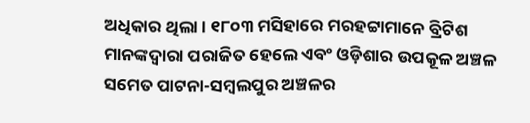ଅଧିକାର ଥିଲା । ୧୮୦୩ ମସିହାରେ ମରହଟ୍ଟାମାନେ ବ୍ରିଟିଶ ମାନଙ୍କଦ୍ୱାରା ପରାଜିତ ହେଲେ ଏବଂ ଓଡ଼ିଶାର ଉପକୂଳ ଅଞ୍ଚଳ ସମେତ ପାଟନା-ସମ୍ବଲପୁର ଅଞ୍ଚଳର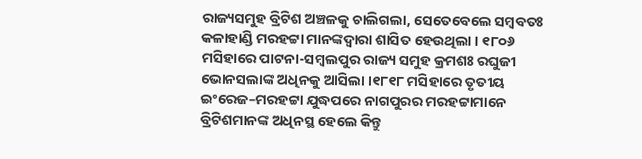ରାଜ୍ୟସମୁହ ବ୍ରିଟିଶ ଅଞ୍ଚଳକୁ ଚାଲିଗଲା, ସେତେବେଲେ ସମ୍ବବତଃ କଳାହାଣ୍ଡି ମରହଟ୍ଟା ମାନଙ୍କଦ୍ୱାରା ଶାସିତ ହେଉଥିଲା । ୧୮୦୬ ମସିହାରେ ପାଟନା-ସମ୍ବଲପୁର ରାଜ୍ୟ ସମୁହ କ୍ରମଶଃ ରଘୁଜୀ ଭୋନସଲାଙ୍କ ଅଧିନକୁ ଆସିଲା ।୧୮୧୮ ମସିହାରେ ତୃତୀୟ ଇଂରେଜ–ମରହଟ୍ଟା ଯୁଦ୍ଧପରେ ନାଗପୁରର ମରହଟ୍ଟାମାନେ ବ୍ରିଟିଶମାନଙ୍କ ଅଧିନସ୍ଥ ହେଲେ କିନ୍ତୁ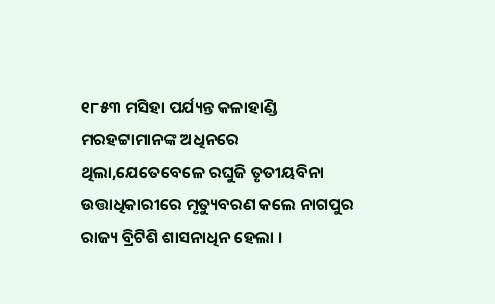୧୮୫୩ ମସିହା ପର୍ଯ୍ୟନ୍ତ କଳାହାଣ୍ଡି ମରହଟ୍ଟାମାନଙ୍କ ଅଧିନରେ ଥିଲା,ଯେତେବେଳେ ରଘୁଜି ତୃତୀୟବିନା ଉତ୍ତାଧିକାରୀରେ ମୃତ୍ୟୁବରଣ କଲେ ନାଗପୁର ରାଜ୍ୟ ବ୍ରିଟିଶି ଶାସନାଧିନ ହେଲା ।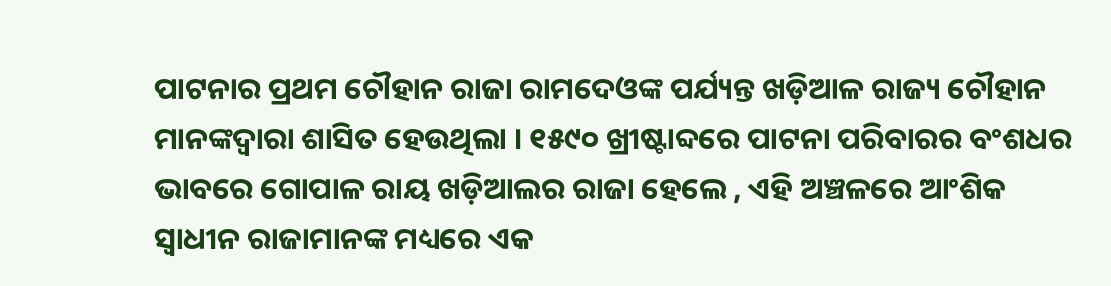ପାଟନାର ପ୍ରଥମ ଚୌହାନ ରାଜା ରାମଦେଓଙ୍କ ପର୍ଯ୍ୟନ୍ତ ଖଡ଼ିଆଳ ରାଜ୍ୟ ଚୌହାନ ମାନଙ୍କଦ୍ୱାରା ଶାସିତ ହେଉଥିଲା । ୧୫୯୦ ଖ୍ରୀଷ୍ଟାବ୍ଦରେ ପାଟନା ପରିବାରର ବଂଶଧର ଭାବରେ ଗୋପାଳ ରାୟ ଖଡ଼ିଆଲର ରାଜା ହେଲେ , ଏହି ଅଞ୍ଚଳରେ ଆଂଶିକ ସ୍ୱାଧୀନ ରାଜାମାନଙ୍କ ମଧ୍ୟରେ ଏକ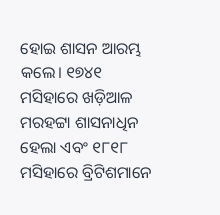ହୋଇ ଶାସନ ଆରମ୍ଭ କଲେ। ୧୭୪୧ ମସିହାରେ ଖଡ଼ିଆଳ ମରହଟ୍ଟା ଶାସନାଧିନ ହେଲା ଏବଂ ୧୮୧୮ ମସିହାରେ ବ୍ରିଟିଶମାନେ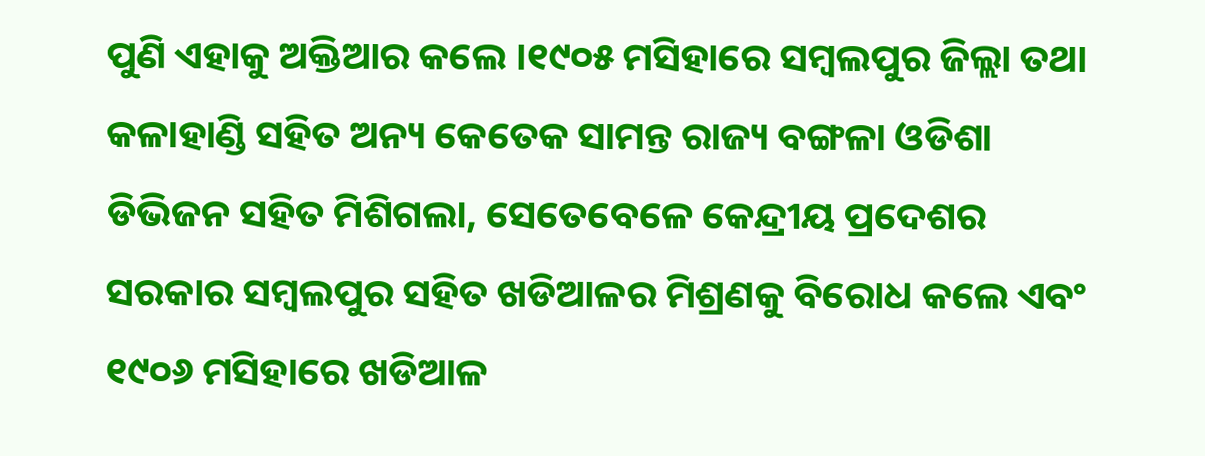ପୁଣି ଏହାକୁ ଅକ୍ତିଆର କଲେ ।୧୯୦୫ ମସିହାରେ ସମ୍ବଲପୁର ଜିଲ୍ଲା ତଥା କଳାହାଣ୍ଡି ସହିତ ଅନ୍ୟ କେତେକ ସାମନ୍ତ ରାଜ୍ୟ ବଙ୍ଗଳା ଓଡିଶା ଡିଭିଜନ ସହିତ ମିଶିଗଲା, ସେତେବେଳେ କେନ୍ଦ୍ରୀୟ ପ୍ରଦେଶର ସରକାର ସମ୍ବଲପୁର ସହିତ ଖଡିଆଳର ମିଶ୍ରଣକୁ ବିରୋଧ କଲେ ଏବଂ ୧୯୦୬ ମସିହାରେ ଖଡିଆଳ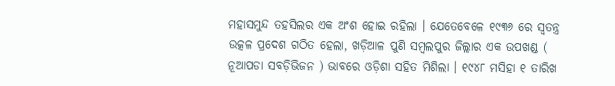ମହାସମୁନ୍ଦ ତହସିଲର ଏକ ଅଂଶ ହୋଇ ରହିଲା । ଯେତେବେଳେ ୧୯୩୬ ରେ ସ୍ୱତନ୍ତ୍ର ଉତ୍କଳ ପ୍ରଦେଶ ଗଠିତ ହେଲା, ଖଡ଼ିଆଳ ପୁଣି ସମ୍ବଲପୁର ଜିଲ୍ଲାର ଏକ ଉପଖଣ୍ଡ ( ନୂଆପଡା ସବଡ଼ିଭିଜନ ) ଭାବରେ ଓଡ଼ିଶା ସହିତ ମିଶିଲା । ୧୯୪୮ ମସିହା ୧ ତାରିଖ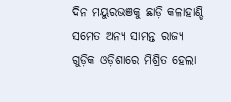ଦିନ ମୟୁରଭଞକୁ ଛାଡ଼ି କଳାହାଣ୍ଡି ସମେତ ଅନ୍ୟ ସାମନ୍ତ ରାଜ୍ୟ ଗୁଡ଼ିକ ଓଡ଼ିଶାରେ ମିଶ୍ରିତ ହେଲା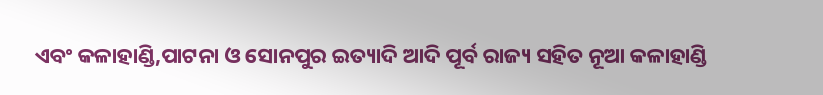ଏବଂ କଳାହାଣ୍ଡି,ପାଟନା ଓ ସୋନପୁର ଇତ୍ୟାଦି ଆଦି ପୂର୍ବ ରାଜ୍ୟ ସହିତ ନୂଆ କଳାହାଣ୍ଡି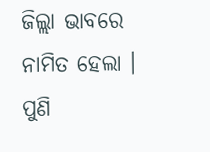ଜିଲ୍ଲା ଭାବରେ ନାମିତ ହେଲା । ପୁଣି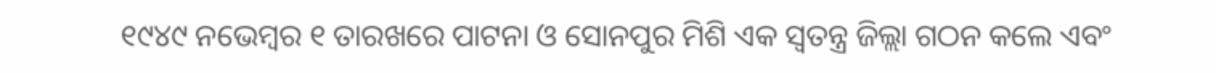୧୯୪୯ ନଭେମ୍ବର ୧ ତାରଖରେ ପାଟନା ଓ ସୋନପୁର ମିଶି ଏକ ସ୍ୱତନ୍ତ୍ର ଜିଲ୍ଲା ଗଠନ କଲେ ଏବଂ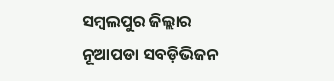ସମ୍ବଲପୁର ଜିଲ୍ଲାର ନୂଆପଡା ସବଡ଼ିଭିଜନ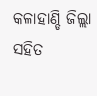କଳାହାଣ୍ଡି ଜିଲ୍ଲା ସହିତ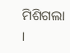ମିଶିଗଲା ।